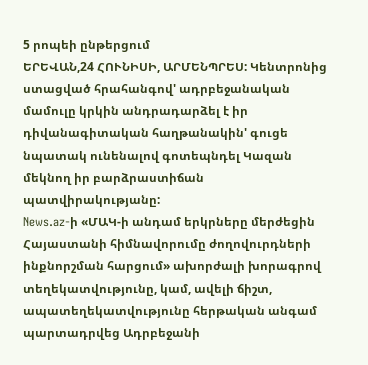5 րոպեի ընթերցում
ԵՐԵՎԱՆ,24 ՀՈՒՆԻՍԻ, ԱՐՄԵՆՊՐԵՍ: Կենտրոնից ստացված հրահանգով' ադրբեջանական մամուլը կրկին անդրադարձել է իր դիվանագիտական հաղթանակին' գուցե նպատակ ունենալով գոտեպնդել Կազան մեկնող իր բարձրաստիճան պատվիրակությանը:
News.az-ի «ՄԱԿ-ի անդամ երկրները մերժեցին Հայաստանի հիմնավորումը ժողովուրդների ինքնորշման հարցում» ախորժալի խորագրով տեղեկատվությունը, կամ, ավելի ճիշտ, ապատեղեկատվությունը հերթական անգամ պարտադրվեց Ադրբեջանի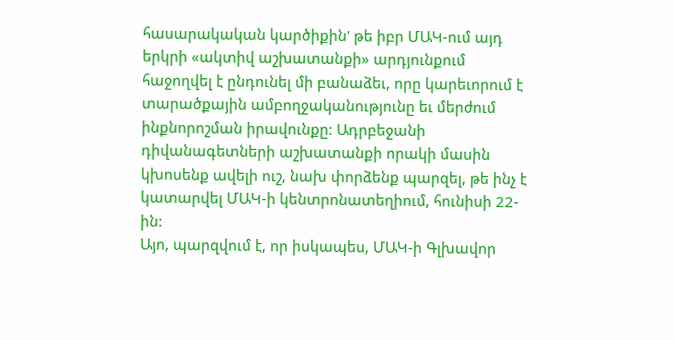հասարակական կարծիքին' թե իբր ՄԱԿ-ում այդ երկրի «ակտիվ աշխատանքի» արդյունքում հաջողվել է ընդունել մի բանաձեւ, որը կարեւորում է տարածքային ամբողջականությունը եւ մերժում ինքնորոշման իրավունքը: Ադրբեջանի դիվանագետների աշխատանքի որակի մասին կխոսենք ավելի ուշ, նախ փորձենք պարզել, թե ինչ է կատարվել ՄԱԿ-ի կենտրոնատեղիում, հունիսի 22-ին:
Այո, պարզվում է, որ իսկապես, ՄԱԿ-ի Գլխավոր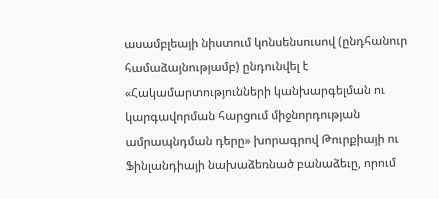ասամբլեայի նիստում կոնսենսուսով (ընդհանուր համաձայնությամբ) ընդունվել է «Հակամարտությունների կանխարգելման ու կարգավորման հարցում միջնորդության ամրապնդման դերը» խորագրով Թուրքիայի ու Ֆինլանդիայի նախաձեռնած բանաձեւը, որում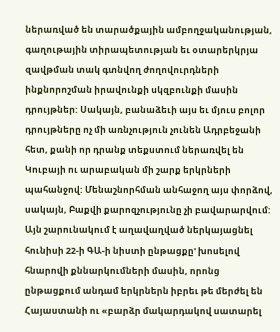ներառված են տարածքային ամբողջականության, գաղութային տիրապետության եւ օտարերկրյա զավթման տակ գտնվող ժողովուրդների ինքնորոշման իրավունքի սկզբունքի մասին դրույթներ: Սակայն, բանաձեւի այս եւ մյուս բոլոր դրույթները ոչ մի առնչություն չունեն Ադրբեջանի հետ, քանի որ դրանք տեքստում ներառվել են Կուբայի ու արաբական մի շարք երկրների պահանջով: Մենաշնորհման անհաջող այս փորձով, սակայն, Բաքվի քարոզչությունը չի բավարարվում: Այն շարունակում է աղավաղված ներկայացնել հունիսի 22-ի ԳԱ-ի նիստի ընթացքը' խոսելով հնարովի քննարկումների մասին, որոնց ընթացքում անդամ երկրներն իբրեւ թե մերժել են Հայաստանի ու «բարձր մակարդակով սատարել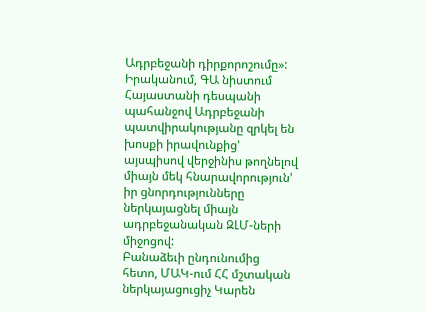Ադրբեջանի դիրքորոշումը»: Իրականում, ԳԱ նիստում Հայաստանի դեսպանի պահանջով Ադրբեջանի պատվիրակությանը զրկել են խոսքի իրավունքից' այսպիսով վերջինիս թողնելով միայն մեկ հնարավորություն' իր ցնորդությունները ներկայացնել միայն ադրբեջանական ԶԼՄ-ների միջոցով:
Բանաձեւի ընդունումից հետո, ՄԱԿ-ում ՀՀ մշտական ներկայացուցիչ Կարեն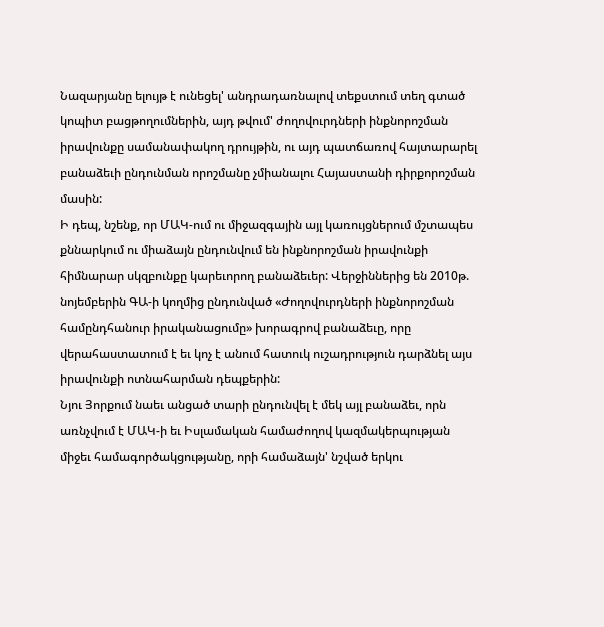Նազարյանը ելույթ է ունեցել' անդրադառնալով տեքստում տեղ գտած կոպիտ բացթողումներին, այդ թվում' ժողովուրդների ինքնորոշման իրավունքը սամանափակող դրույթին, ու այդ պատճառով հայտարարել բանաձեւի ընդունման որոշմանը չմիանալու Հայաստանի դիրքորոշման մասին:
Ի դեպ, նշենք, որ ՄԱԿ-ում ու միջազգային այլ կառույցներում մշտապես քննարկում ու միաձայն ընդունվում են ինքնորոշման իրավունքի հիմնարար սկզբունքը կարեւորող բանաձեւեր: Վերջիններից են 2010թ. նոյեմբերին ԳԱ-ի կողմից ընդունված «Ժողովուրդների ինքնորոշման համընդհանուր իրականացումը» խորագրով բանաձեւը, որը վերահաստատում է եւ կոչ է անում հատուկ ուշադրություն դարձնել այս իրավունքի ոտնահարման դեպքերին:
Նյու Յորքում նաեւ անցած տարի ընդունվել է մեկ այլ բանաձեւ, որն առնչվում է ՄԱԿ-ի եւ Իսլամական համաժողով կազմակերպության միջեւ համագործակցությանը, որի համաձայն' նշված երկու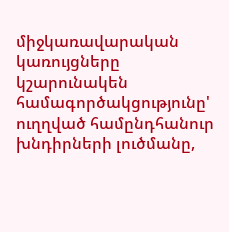միջկառավարական կառույցները կշարունակեն համագործակցությունը' ուղղված համընդհանուր խնդիրների լուծմանը,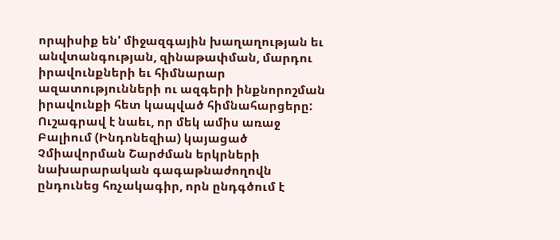որպիսիք են' միջազգային խաղաղության եւ անվտանգության, զինաթափման, մարդու իրավունքների եւ հիմնարար ազատությունների ու ազգերի ինքնորոշման իրավունքի հետ կապված հիմնահարցերը:
Ուշագրավ է նաեւ, որ մեկ ամիս առաջ Բալիում (Ինդոնեզիա) կայացած Չմիավորման Շարժման երկրների նախարարական գագաթնաժողովն ընդունեց հռչակագիր, որն ընդգծում է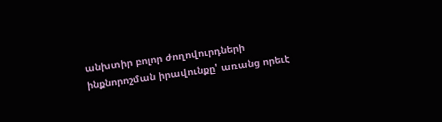անխտիր բոլոր ժողովուրդների ինքնորոշման իրավունքը' առանց որեւէ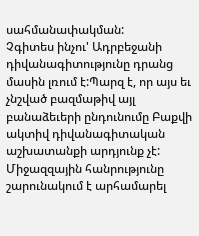սահմանափակման:
Չգիտես ինչու' Ադրբեջանի դիվանագիտությունը դրանց մասին լռում է:Պարզ է, որ այս եւ չնշված բազմաթիվ այլ բանաձեւերի ընդունումը Բաքվի ակտիվ դիվանագիտական աշխատանքի արդյունք չէ: Միջազզային հանրությունը շարունակում է արհամարել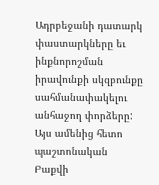Ադրբեջանի դատարկ փաստարկները եւ ինքնորոշման իրավունքի սկզբունքը սահմանափակելու անհաջող փորձերը: Այս ամենից հետո պաշտոնական Բաքվի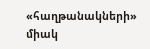«հաղթանակների» միակ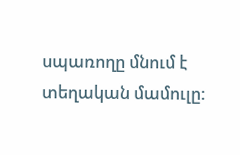սպառողը մնում է տեղական մամուլը: